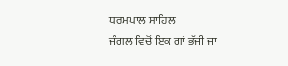ਧਰਮਪਾਲ ਸਾਹਿਲ
ਜੰਗਲ ਵਿਚੋਂ ਇਕ ਗਾਂ ਭੱਜੀ ਜਾ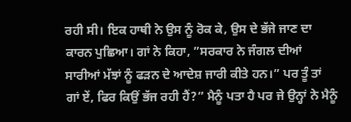ਰਹੀ ਸੀ। ਇਕ ਹਾਥੀ ਨੇ ਉਸ ਨੂੰ ਰੋਕ ਕੇ, ਉਸ ਦੇ ਭੱਜੇ ਜਾਣ ਦਾ ਕਾਰਨ ਪੁਛਿਆ। ਗਾਂ ਨੇ ਕਿਹਾ, ”ਸਰਕਾਰ ਨੇ ਜੰਗਲ ਦੀਆਂ ਸਾਰੀਆਂ ਮੱਝਾਂ ਨੂੰ ਫੜਨ ਦੇ ਆਦੇਸ਼ ਜਾਰੀ ਕੀਤੇ ਹਨ।” ਪਰ ਤੂੰ ਤਾਂ ਗਾਂ ਏਂ, ਫਿਰ ਕਿਉਂ ਭੱਜ ਰਹੀ ਹੈਂ?” ਮੈਨੂੰ ਪਤਾ ਹੈ ਪਰ ਜੇ ਉਨ੍ਹਾਂ ਨੇ ਮੈਨੂੰ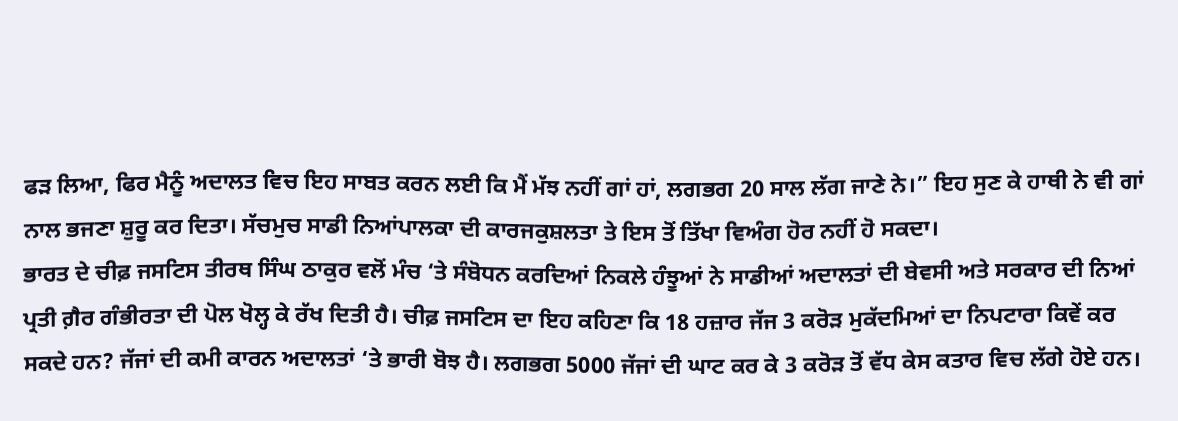ਫੜ ਲਿਆ, ਫਿਰ ਮੈਨੂੰ ਅਦਾਲਤ ਵਿਚ ਇਹ ਸਾਬਤ ਕਰਨ ਲਈ ਕਿ ਮੈਂ ਮੱਝ ਨਹੀਂ ਗਾਂ ਹਾਂ, ਲਗਭਗ 20 ਸਾਲ ਲੱਗ ਜਾਣੇ ਨੇ।” ਇਹ ਸੁਣ ਕੇ ਹਾਥੀ ਨੇ ਵੀ ਗਾਂ ਨਾਲ ਭਜਣਾ ਸ਼ੁਰੂ ਕਰ ਦਿਤਾ। ਸੱਚਮੁਚ ਸਾਡੀ ਨਿਆਂਪਾਲਕਾ ਦੀ ਕਾਰਜਕੁਸ਼ਲਤਾ ਤੇ ਇਸ ਤੋਂ ਤਿੱਖਾ ਵਿਅੰਗ ਹੋਰ ਨਹੀਂ ਹੋ ਸਕਦਾ।
ਭਾਰਤ ਦੇ ਚੀਫ਼ ਜਸਟਿਸ ਤੀਰਥ ਸਿੰਘ ਠਾਕੁਰ ਵਲੋਂ ਮੰਚ ‘ਤੇ ਸੰਬੋਧਨ ਕਰਦਿਆਂ ਨਿਕਲੇ ਹੰਝੂਆਂ ਨੇ ਸਾਡੀਆਂ ਅਦਾਲਤਾਂ ਦੀ ਬੇਵਸੀ ਅਤੇ ਸਰਕਾਰ ਦੀ ਨਿਆਂ ਪ੍ਰਤੀ ਗ਼ੈਰ ਗੰਭੀਰਤਾ ਦੀ ਪੋਲ ਖੋਲ੍ਹ ਕੇ ਰੱਖ ਦਿਤੀ ਹੈ। ਚੀਫ਼ ਜਸਟਿਸ ਦਾ ਇਹ ਕਹਿਣਾ ਕਿ 18 ਹਜ਼ਾਰ ਜੱਜ 3 ਕਰੋੜ ਮੁਕੱਦਮਿਆਂ ਦਾ ਨਿਪਟਾਰਾ ਕਿਵੇਂ ਕਰ ਸਕਦੇ ਹਨ? ਜੱਜਾਂ ਦੀ ਕਮੀ ਕਾਰਨ ਅਦਾਲਤਾਂ ‘ਤੇ ਭਾਰੀ ਬੋਝ ਹੈ। ਲਗਭਗ 5000 ਜੱਜਾਂ ਦੀ ਘਾਟ ਕਰ ਕੇ 3 ਕਰੋੜ ਤੋਂ ਵੱਧ ਕੇਸ ਕਤਾਰ ਵਿਚ ਲੱਗੇ ਹੋਏ ਹਨ।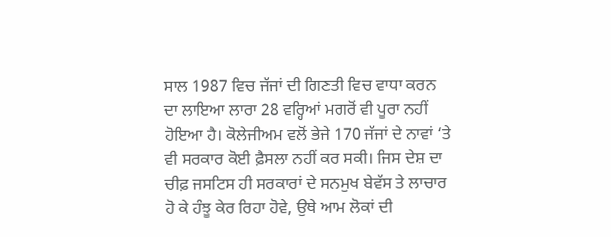ਸਾਲ 1987 ਵਿਚ ਜੱਜਾਂ ਦੀ ਗਿਣਤੀ ਵਿਚ ਵਾਧਾ ਕਰਨ ਦਾ ਲਾਇਆ ਲਾਰਾ 28 ਵਰ੍ਹਿਆਂ ਮਗਰੋਂ ਵੀ ਪੂਰਾ ਨਹੀਂ ਹੋਇਆ ਹੈ। ਕੋਲੇਜੀਅਮ ਵਲੋਂ ਭੇਜੇ 170 ਜੱਜਾਂ ਦੇ ਨਾਵਾਂ ‘ਤੇ ਵੀ ਸਰਕਾਰ ਕੋਈ ਫ਼ੈਸਲਾ ਨਹੀਂ ਕਰ ਸਕੀ। ਜਿਸ ਦੇਸ਼ ਦਾ ਚੀਫ਼ ਜਸਟਿਸ ਹੀ ਸਰਕਾਰਾਂ ਦੇ ਸਨਮੁਖ ਬੇਵੱਸ ਤੇ ਲਾਚਾਰ ਹੋ ਕੇ ਹੰਝੂ ਕੇਰ ਰਿਹਾ ਹੋਵੇ, ਉਥੇ ਆਮ ਲੋਕਾਂ ਦੀ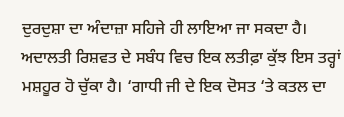ਦੁਰਦੁਸ਼ਾ ਦਾ ਅੰਦਾਜ਼ਾ ਸਹਿਜੇ ਹੀ ਲਾਇਆ ਜਾ ਸਕਦਾ ਹੈ। ਅਦਾਲਤੀ ਰਿਸ਼ਵਤ ਦੇ ਸਬੰਧ ਵਿਚ ਇਕ ਲਤੀਫ਼ਾ ਕੁੱਝ ਇਸ ਤਰ੍ਹਾਂ ਮਸ਼ਹੂਰ ਹੋ ਚੁੱਕਾ ਹੈ। ‘ਗਾਧੀ ਜੀ ਦੇ ਇਕ ਦੋਸਤ ‘ਤੇ ਕਤਲ ਦਾ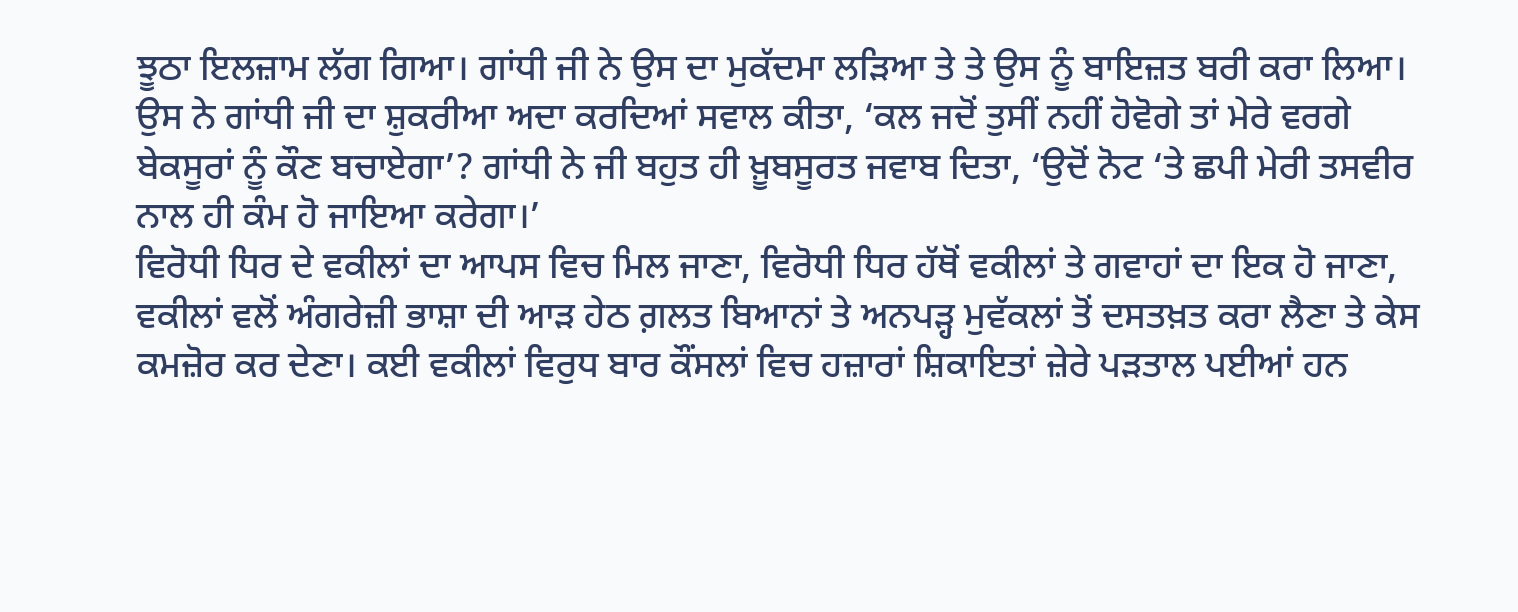ਝੂਠਾ ਇਲਜ਼ਾਮ ਲੱਗ ਗਿਆ। ਗਾਂਧੀ ਜੀ ਨੇ ਉਸ ਦਾ ਮੁਕੱਦਮਾ ਲੜਿਆ ਤੇ ਤੇ ਉਸ ਨੂੰ ਬਾਇਜ਼ਤ ਬਰੀ ਕਰਾ ਲਿਆ। ਉਸ ਨੇ ਗਾਂਧੀ ਜੀ ਦਾ ਸ਼ੁਕਰੀਆ ਅਦਾ ਕਰਦਿਆਂ ਸਵਾਲ ਕੀਤਾ, ‘ਕਲ ਜਦੋਂ ਤੁਸੀਂ ਨਹੀਂ ਹੋਵੋਗੇ ਤਾਂ ਮੇਰੇ ਵਰਗੇ ਬੇਕਸੂਰਾਂ ਨੂੰ ਕੌਣ ਬਚਾਏਗਾ’? ਗਾਂਧੀ ਨੇ ਜੀ ਬਹੁਤ ਹੀ ਖ਼ੂਬਸੂਰਤ ਜਵਾਬ ਦਿਤਾ, ‘ਉਦੋਂ ਨੋਟ ‘ਤੇ ਛਪੀ ਮੇਰੀ ਤਸਵੀਰ ਨਾਲ ਹੀ ਕੰਮ ਹੋ ਜਾਇਆ ਕਰੇਗਾ।’
ਵਿਰੋਧੀ ਧਿਰ ਦੇ ਵਕੀਲਾਂ ਦਾ ਆਪਸ ਵਿਚ ਮਿਲ ਜਾਣਾ, ਵਿਰੋਧੀ ਧਿਰ ਹੱਥੋਂ ਵਕੀਲਾਂ ਤੇ ਗਵਾਹਾਂ ਦਾ ਇਕ ਹੋ ਜਾਣਾ, ਵਕੀਲਾਂ ਵਲੋਂ ਅੰਗਰੇਜ਼ੀ ਭਾਸ਼ਾ ਦੀ ਆੜ ਹੇਠ ਗ਼ਲਤ ਬਿਆਨਾਂ ਤੇ ਅਨਪੜ੍ਹ ਮੁਵੱਕਲਾਂ ਤੋਂ ਦਸਤਖ਼ਤ ਕਰਾ ਲੈਣਾ ਤੇ ਕੇਸ ਕਮਜ਼ੋਰ ਕਰ ਦੇਣਾ। ਕਈ ਵਕੀਲਾਂ ਵਿਰੁਧ ਬਾਰ ਕੌਂਸਲਾਂ ਵਿਚ ਹਜ਼ਾਰਾਂ ਸ਼ਿਕਾਇਤਾਂ ਜ਼ੇਰੇ ਪੜਤਾਲ ਪਈਆਂ ਹਨ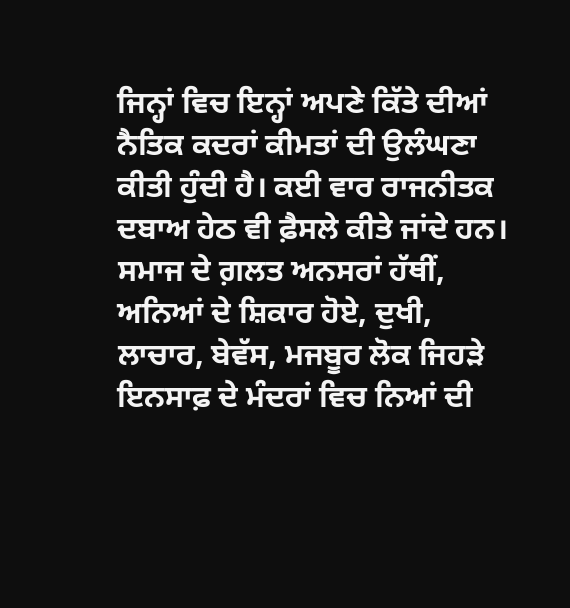ਜਿਨ੍ਹਾਂ ਵਿਚ ਇਨ੍ਹਾਂ ਅਪਣੇ ਕਿੱਤੇ ਦੀਆਂ ਨੈਤਿਕ ਕਦਰਾਂ ਕੀਮਤਾਂ ਦੀ ਉਲੰਘਣਾ ਕੀਤੀ ਹੁੰਦੀ ਹੈ। ਕਈ ਵਾਰ ਰਾਜਨੀਤਕ ਦਬਾਅ ਹੇਠ ਵੀ ਫ਼ੈਸਲੇ ਕੀਤੇ ਜਾਂਦੇ ਹਨ।
ਸਮਾਜ ਦੇ ਗ਼ਲਤ ਅਨਸਰਾਂ ਹੱਥੀਂ, ਅਨਿਆਂ ਦੇ ਸ਼ਿਕਾਰ ਹੋਏ, ਦੁਖੀ, ਲਾਚਾਰ, ਬੇਵੱਸ, ਮਜਬੂਰ ਲੋਕ ਜਿਹੜੇ ਇਨਸਾਫ਼ ਦੇ ਮੰਦਰਾਂ ਵਿਚ ਨਿਆਂ ਦੀ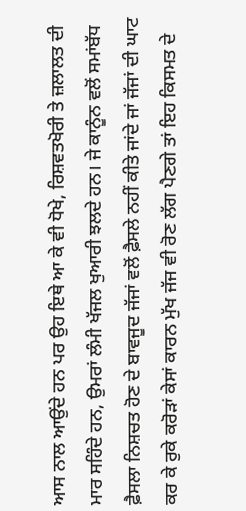ਆਸ ਨਾਲ ਆਉਂਦੇ ਹਨ ਪਰ ਉਹ ਇਥੇ ਆ ਕੇ ਵੀ ਧੋਖੇ, ਰਿਸ਼ਵਤਖੋਰੀ ਤੇ ਜ਼ਲਾਲਤ ਦੀ ਮਾਰ ਸਹਿੰਦੇ ਹਨ, ਉਮਰਾਂ ਲੰਮੀ ਖੱਜਲ ਖੁਆਰੀ ਝਲਦੇ ਹਨ। ਜੇ ਕਾਨੂੰਨ ਵਲੋਂ ਸਮਾਂਬੱਧ ਫ਼ੈਸਲਾ ਨਿਸ਼ਚਤ ਹੋਣ ਦੇ ਬਾਵਜੂਦ ਜੱਜਾਂ ਵਲੋਂ ਫ਼ੈਸਲੇ ਨਹੀਂ ਕੀਤੇ ਜਾਂਦੇ ਜਾਂ ਜੱਜਾਂ ਦੀ ਘਾਟ ਕਰ ਕੇ ਰੁਕੇ ਕਰੋੜਾਂ ਕੇਸਾਂ ਕਾਰਨ ਮੁੱਖ ਜੱਜ ਵੀ ਰੋਣ ਲੱਗ ਪੈਣਗੇ ਤਾਂ ਇਹ ਕਿਸਮਤ ਦੇ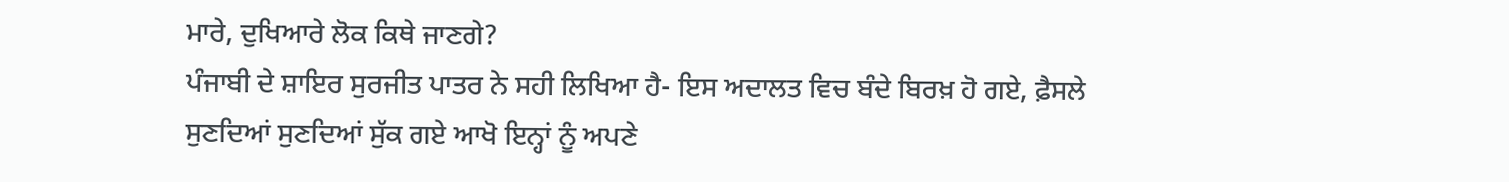ਮਾਰੇ, ਦੁਖਿਆਰੇ ਲੋਕ ਕਿਥੇ ਜਾਣਗੇ?
ਪੰਜਾਬੀ ਦੇ ਸ਼ਾਇਰ ਸੁਰਜੀਤ ਪਾਤਰ ਨੇ ਸਹੀ ਲਿਖਿਆ ਹੈ- ਇਸ ਅਦਾਲਤ ਵਿਚ ਬੰਦੇ ਬਿਰਖ਼ ਹੋ ਗਏ, ਫ਼ੈਸਲੇ ਸੁਣਦਿਆਂ ਸੁਣਦਿਆਂ ਸੁੱਕ ਗਏ ਆਖੋ ਇਨ੍ਹਾਂ ਨੂੰ ਅਪਣੇ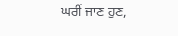ਘਰੀਂ ਜਾਣ ਹੁਣ,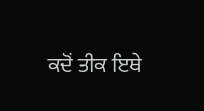ਕਦੋਂ ਤੀਕ ਇਥੇ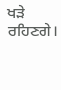ਖੜੇ ਰਹਿਣਗੇ।